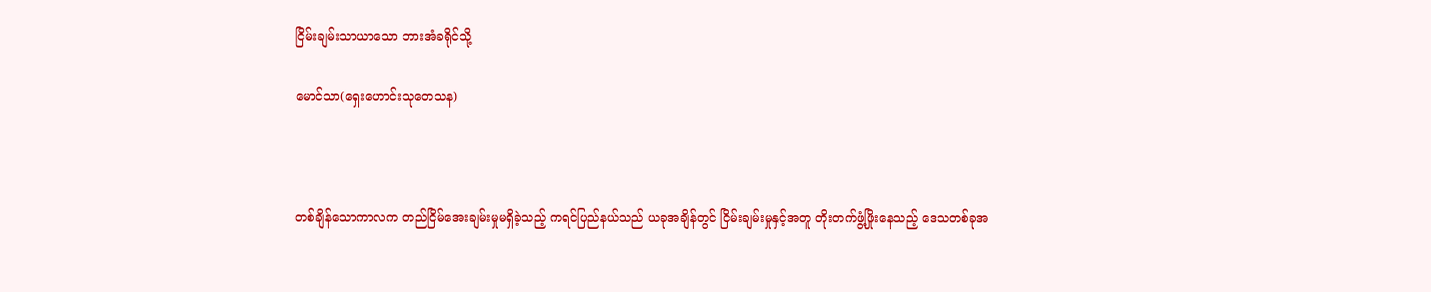ငြိမ်းချမ်းသာယာသော ဘားအံခရိုင်သို့

မောင်သာ(ရှေးဟောင်းသုတေသန)



တစ်ချိန်သောကာလက တည်ငြိမ်အေးချမ်းမှုမရှိခဲ့သည့် ကရင်ပြည်နယ်သည် ယခုအချိန်တွင် ငြိမ်းချမ်းမှုနှင့်အတူ တိုးတက်ဖွံ့ဖြိုးနေသည့် ဒေသတစ်ခုအ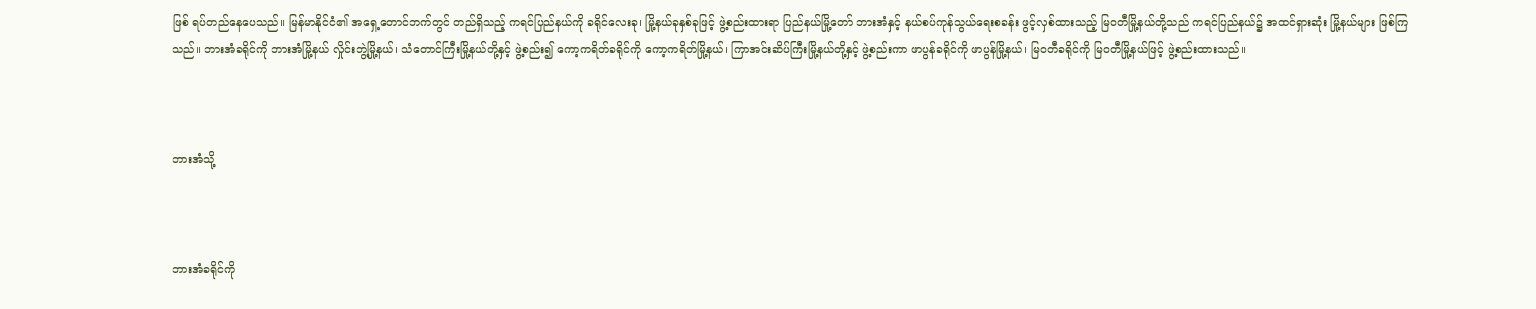ဖြစ် ရပ်တည်နေပေသည်။ မြန်မာနိုင်ငံ၏ အရှေ့တောင်ဘက်တွင် တည်ရှိသည့် ကရင်ပြည်နယ်ကို ခရိုင်လေးခု၊ မြို့နယ်ခုနှစ်ခုဖြင့် ဖွဲ့စည်းထားရာ ပြည်နယ်မြို့တော် ဘားအံနှင့် နယ်စပ်ကုန်သွယ်ရေးစခန်း ဖွင့်လှစ်ထားသည့် မြဝတီမြို့နယ်တို့သည် ကရင်ပြည်နယ်၌ အထင်ရှားဆုံး မြို့နယ်များ ဖြစ်ကြသည်။ ဘားအံခရိုင်ကို ဘားအံမြို့နယ် လှိုင်းဘွဲ့မြို့နယ်၊ သံတောင်ကြီးမြို့နယ်တို့နှင့် ဖွဲ့စည်း၍ ကော့ကရိတ်ခရိုင်ကို ကော့ကရိတ်မြို့နယ်၊ ကြာအင်းဆိပ်ကြီးမြို့နယ်တို့နှင့် ဖွဲ့စည်းကာ ဖာပွန်ခရိုင်ကို ဖာပွန်မြို့နယ်၊ မြဝတီခရိုင်ကို မြဝတီမြို့နယ်ဖြင့် ဖွဲ့စည်းထားသည်။



ဘားအံသို့



ဘားအံခရိုင်ကို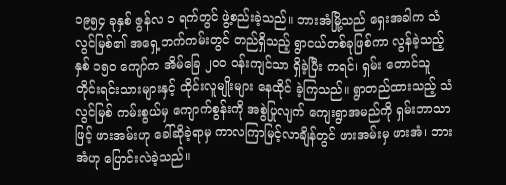၁၉၅၄ ခုနှစ် ဇွန်လ ၁ ရက်တွင် ဖွဲ့စည်းခဲ့သည်။ ဘားအံမြို့သည် ရှေးအခါက သံလွင်မြစ်၏ အရှေ့ဘက်ကမ်းတွင် တည်ရှိသည့် ရွာငယ်တစ်ခုဖြစ်ကာ လွန်ခဲ့သည့် နှစ် ၁၅၀ ကျော်က အိမ်ခြေ ၂၀၀ ဝန်းကျင်သာ ရှိခဲ့ပြီး ကရင်၊ ရှမ်း တောင်သူ တိုင်းရင်းသားများနှင့် ထိုင်းလူမျိုးများ နေထိုင် ခဲ့ကြသည်။ ရွာတည်ထားသည့် သံလွင်မြစ် ကမ်းစွယ်မှ ကျောက်စွန်းကို အစွဲပြုလျက် ကျေးရွာအမည်ကို ရှမ်းဘာသာဖြင့် ဖားအမ်းဟု ခေါ်ဆိုခဲ့ရာမှ ကာလကြာမြင့်လာချိန်တွင် ဖားအမ်းမှ ဖားအံ၊ ဘားအံဟု ပြောင်းလဲခဲ့သည်။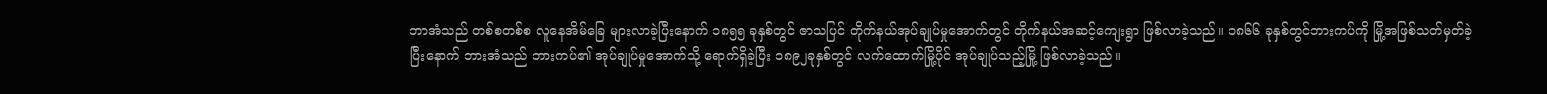ဘာအံသည် တစ်စတစ်စ လူနေအိမ်ခြေ များလာခဲ့ပြီးနောက် ၁၈၅၅ ခုနှစ်တွင် ဇာသပြင် တိုက်နယ်အုပ်ချုပ်မှုအောက်တွင် တိုက်နယ်အဆင့်ကျေးရွာ ဖြစ်လာခဲ့သည်။ ၁၈၆၆ ခုနှစ်တွင်ဘားကပ်ကို မြို့အဖြစ်သတ်မှတ်ခဲ့ပြီးနောက် ဘားအံသည် ဘားကပ်၏ အုပ်ချုပ်မှုအောက်သို့ ရောက်ရှိခဲ့ပြီး ၁၈၉၂ခုနှစ်တွင် လက်ထောက်မြို့ပိုင် အုပ်ချုပ်သည့်မြို့ ဖြစ်လာခဲ့သည်။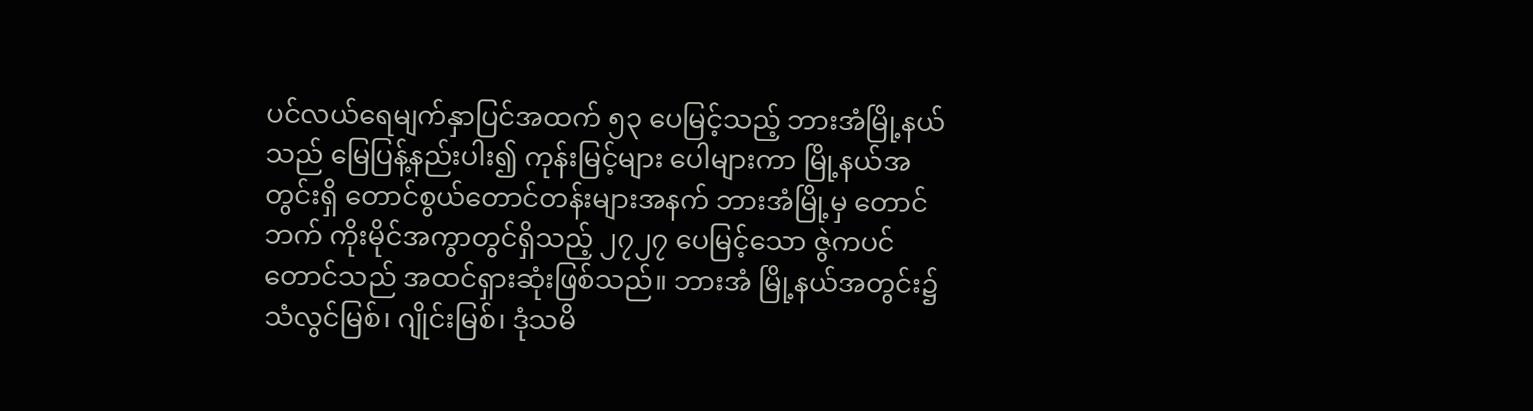ပင်လယ်ရေမျက်နှာပြင်အထက် ၅၃ ပေမြင့်သည့် ဘားအံမြို့နယ်သည် မြေပြန့်နည်းပါး၍ ကုန်းမြင့်များ ပေါများကာ မြို့နယ်အတွင်းရှိ တောင်စွယ်တောင်တန်းများအနက် ဘားအံမြို့မှ တောင်ဘက် ကိုးမိုင်အကွာတွင်ရှိသည့် ၂၇၂၇ ပေမြင့်သော ဇွဲကပင်တောင်သည် အထင်ရှားဆုံးဖြစ်သည်။ ဘားအံ မြို့နယ်အတွင်း၌ သံလွင်မြစ်၊ ဂျိုင်းမြစ်၊ ဒုံသမိ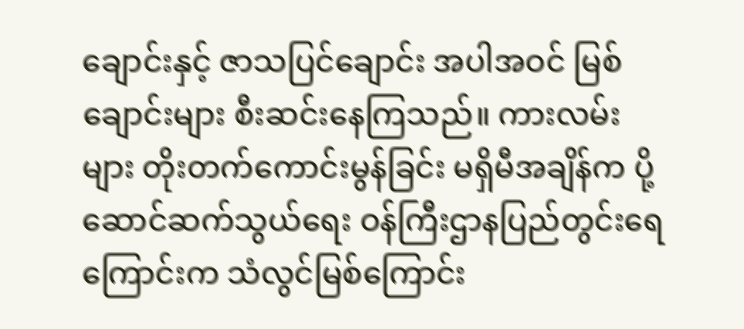ချောင်းနှင့် ဇာသပြင်ချောင်း အပါအဝင် မြစ်ချောင်းများ စီးဆင်းနေကြသည်။ ကားလမ်းများ တိုးတက်ကောင်းမွန်ခြင်း မရှိမီအချိန်က ပို့ဆောင်ဆက်သွယ်ရေး ဝန်ကြီးဌာနပြည်တွင်းရေကြောင်းက သံလွင်မြစ်ကြောင်း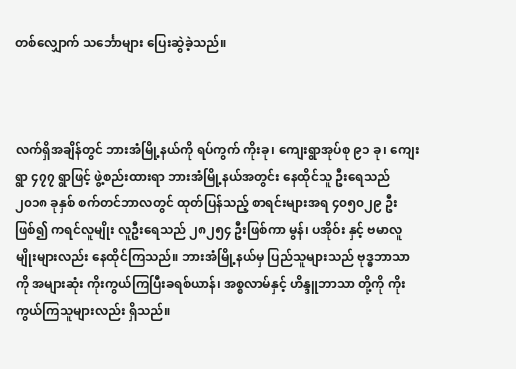တစ်လျှောက် သင်္ဘောများ ပြေးဆွဲခဲ့သည်။



လက်ရှိအချိန်တွင် ဘားအံမြို့နယ်ကို ရပ်ကွက် ကိုးခု၊ ကျေးရွာအုပ်စု ၉၁ ခု၊ ကျေးရွာ ၄၇၇ ရွာဖြင့် ဖွဲ့စည်းထားရာ ဘားအံမြို့နယ်အတွင်း နေထိုင်သူ ဦးရေသည် ၂၀၁၈ ခုနှစ် စက်တင်ဘာလတွင် ထုတ်ပြန်သည့် စာရင်းများအရ ၄၀၅၀၂၉ ဦးဖြစ်၍ ကရင်လူမျိုး လူဦးရေသည် ၂၈၂၅၄ ဦးဖြစ်ကာ မွန်၊ ပအိုဝ်း နှင့် ဗမာလူမျိုးများလည်း နေထိုင်ကြသည်။ ဘားအံမြို့နယ်မှ ပြည်သူများသည် ဗုဒ္ဓဘာသာကို အများဆုံး ကိုးကွယ်ကြပြီးခရစ်ယာန်၊ အစ္စလာမ်နှင့် ဟိန္ဒူဘာသာ တို့ကို ကိုးကွယ်ကြသူများလည်း ရှိသည်။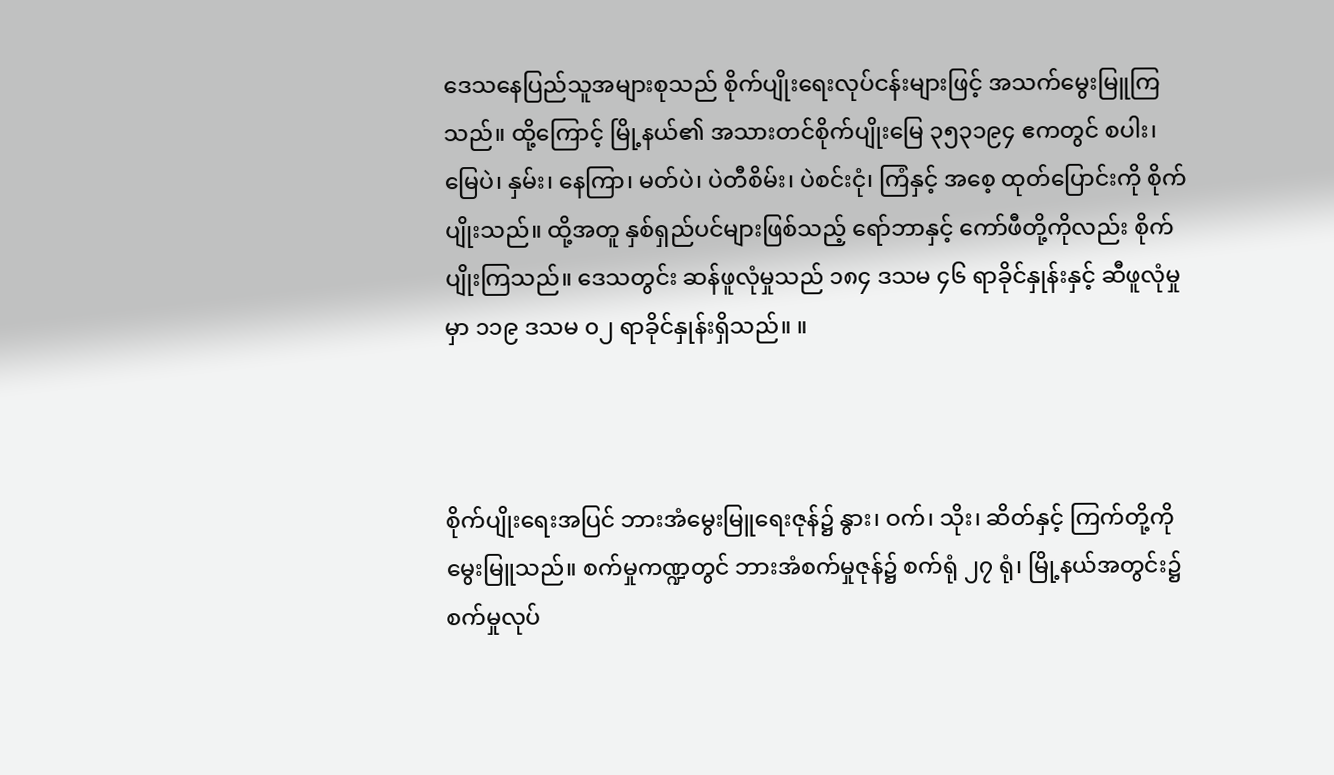ဒေသနေပြည်သူအများစုသည် စိုက်ပျိုးရေးလုပ်ငန်းများဖြင့် အသက်မွေးမြူကြသည်။ ထို့ကြောင့် မြို့နယ်၏ အသားတင်စိုက်ပျိုးမြေ ၃၅၃၁၉၄ ဧကတွင် စပါး၊ မြေပဲ၊ နှမ်း၊ နေကြာ၊ မတ်ပဲ၊ ပဲတီစိမ်း၊ ပဲစင်းငုံ၊ ကြံနှင့် အစေ့ ထုတ်ပြောင်းကို စိုက်ပျိုးသည်။ ထို့အတူ နှစ်ရှည်ပင်များဖြစ်သည့် ရော်ဘာနှင့် ကော်ဖီတို့ကိုလည်း စိုက်ပျိုးကြသည်။ ဒေသတွင်း ဆန်ဖူလုံမှုသည် ၁၈၄ ဒသမ ၄၆ ရာခိုင်နှုန်းနှင့် ဆီဖူလုံမှုမှာ ၁၁၉ ဒသမ ၀၂ ရာခိုင်နှုန်းရှိသည်။ ။



စိုက်ပျိုးရေးအပြင် ဘားအံမွေးမြူရေးဇုန်၌ နွား၊ ဝက်၊ သိုး၊ ဆိတ်နှင့် ကြက်တို့ကို မွေးမြူသည်။ စက်မှုကဏ္ဍတွင် ဘားအံစက်မှုဇုန်၌ စက်ရုံ ၂၇ ရုံ၊ မြို့နယ်အတွင်း၌ စက်မှုလုပ်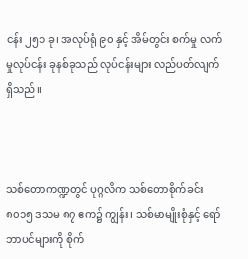ငန်း ၂၅၁ ခု၊ အလုပ်ရုံ ၉၀ နှင့် အိမ်တွင်း စက်မှု လက်မှုလုပ်ငန်း ခုနစ်ခုသည် လုပ်ငန်းများ လည်ပတ်လျက်ရှိသည်။



သစ်တောကဏ္ဍတွင် ပုဂ္ဂလိက သစ်တောစိုက်ခင်း ၈၀၁၅ ဒသမ ၈၇ ဧက၌ ကျွန်း၊ သစ်မာမျိုးစုံနှင့် ရော်ဘာပင်များကို စိုက်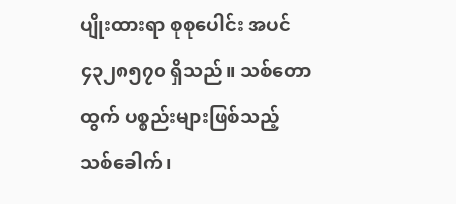ပျိုးထားရာ စုစုပေါင်း အပင် ၄၃၂၈၅၇၀ ရှိသည်။ သစ်တောထွက် ပစ္စည်းများဖြစ်သည့် သစ်ခေါက်၊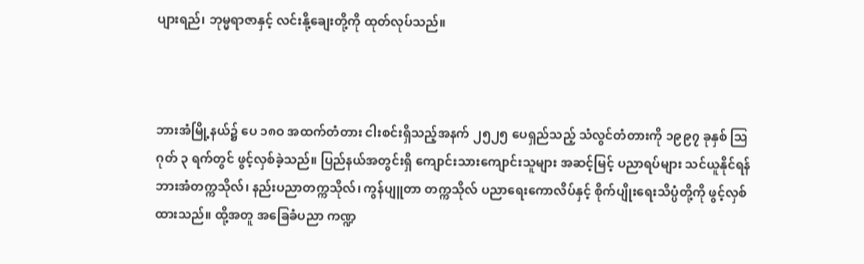ပျားရည်၊ ဘုမ္မရာဇာနှင့် လင်းနို့ချေးတို့ကို ထုတ်လုပ်သည်။



ဘားအံမြို့နယ်၌ ပေ ၁၈ဝ အထက်တံတား ငါးစင်းရှိသည့်အနက် ၂၅၂၅ ပေရှည်သည့် သံလွင်တံတားကို ၁၉၉၇ ခုနှစ် ဩဂုတ် ၃ ရက်တွင် ဖွင့်လှစ်ခဲ့သည်။ ပြည်နယ်အတွင်းရှိ ကျောင်းသားကျောင်းသူများ အဆင့်မြင့် ပညာရပ်များ သင်ယူနိုင်ရန် ဘားအံတက္ကသိုလ်၊ နည်းပညာတက္ကသိုလ်၊ ကွန်ပျူတာ တက္ကသိုလ် ပညာရေးကောလိပ်နှင့် စိုက်ပျိုးရေးသိပ္ပံတို့ကို ဖွင့်လှစ်ထားသည်။ ထို့အတူ အခြေခံပညာ ကဏ္ဍ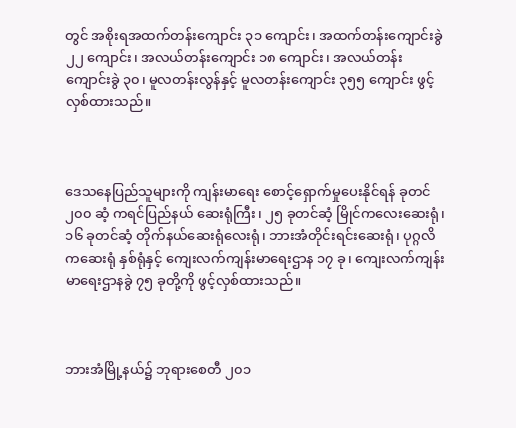တွင် အစိုးရအထက်တန်းကျောင်း ၃၁ ကျောင်း၊ အထက်တန်းကျောင်းခွဲ ၂၂ ကျောင်း၊ အလယ်တန်းကျောင်း ၁၈ ကျောင်း၊ အလယ်တန်းကျောင်းခွဲ ၃၀၊ မူလတန်းလွန်နှင့် မူလတန်းကျောင်း ၃၅၅ ကျောင်း ဖွင့်လှစ်ထားသည်။



ဒေသနေပြည်သူများကို ကျန်းမာရေး စောင့်ရှောက်မှုပေးနိုင်ရန် ခုတင် ၂၀၀ ဆံ့ ကရင်ပြည်နယ် ဆေးရုံကြီး၊ ၂၅ ခုတင်ဆံ့ မြိုင်ကလေးဆေးရုံ၊ ၁၆ ခုတင်ဆံ့ တိုက်နယ်ဆေးရုံလေးရုံ၊ ဘားအံတိုင်းရင်းဆေးရုံ၊ ပုဂ္ဂလိကဆေးရုံ နှစ်ရုံနှင့် ကျေးလက်ကျန်းမာရေးဌာန ၁၇ ခု၊ ကျေးလက်ကျန်းမာရေးဌာနခွဲ ၇၅ ခုတို့ကို ဖွင့်လှစ်ထားသည်။



ဘားအံမြို့နယ်၌ ဘုရားစေတီ ၂၀၁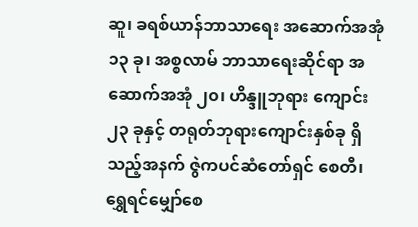ဆူ၊ ခရစ်ယာန်ဘာသာရေး အဆောက်အအုံ ၁၃ ခု၊ အစ္စလာမ် ဘာသာရေးဆိုင်ရာ အဆောက်အအုံ ၂၀၊ ဟိန္ဒူဘုရား ကျောင်း ၂၃ ခုနှင့် တရုတ်ဘုရားကျောင်းနှစ်ခု ရှိသည့်အနက် ဇွဲကပင်ဆံတော်ရှင် စေတီ၊ ရွှေရင်မျှော်စေ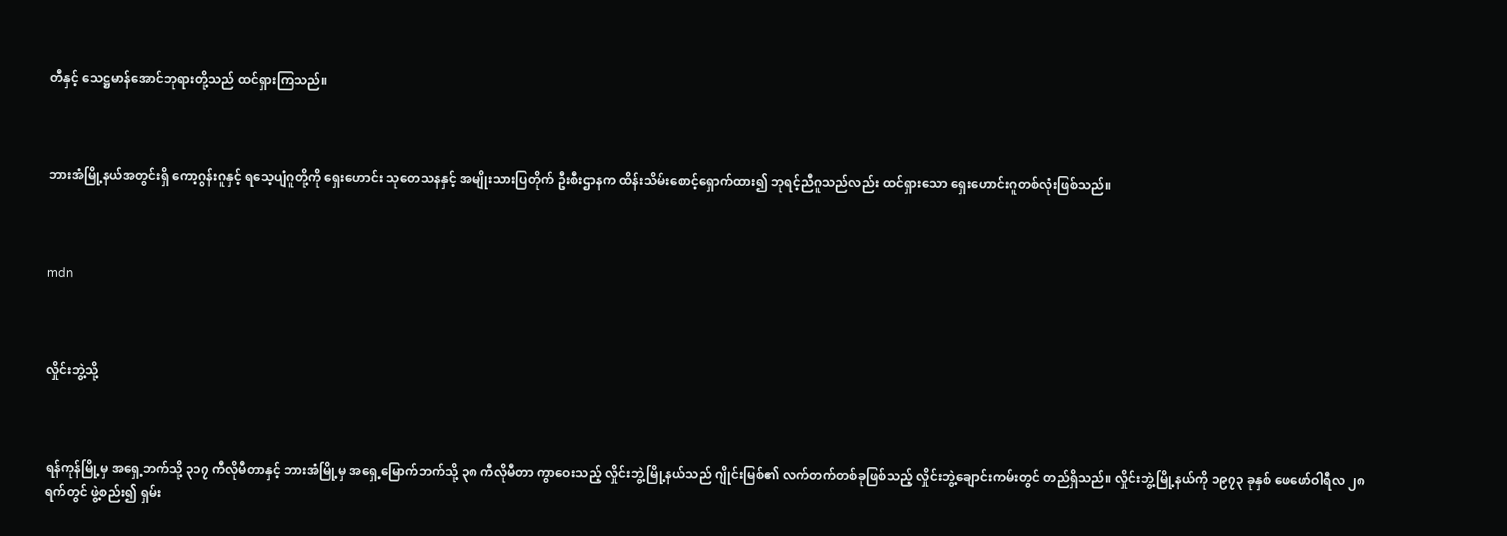တီနှင့် သေဋ္ဌမာန်အောင်ဘုရားတို့သည် ထင်ရှားကြသည်။



ဘားအံမြို့နယ်အတွင်းရှိ ကော့ဂွန်းဂူနှင့် ရသေ့ပျံဂူတို့ကို ရှေးဟောင်း သုတေသနနှင့် အမျိုးသားပြတိုက် ဦးစီးဌာနက ထိန်းသိမ်းစောင့်ရှောက်ထား၍ ဘုရင့်ညီဂူသည်လည်း ထင်ရှားသော ရှေးဟောင်းဂူတစ်လုံးဖြစ်သည်။



mdn



လှိုင်းဘွဲ့သို့



ရန်ကုန်မြို့မှ အရှေ့ဘက်သို့ ၃၁၇ ကီလိုမီတာနှင့် ဘားအံမြို့မှ အရှေ့မြောက်ဘက်သို့ ၃၈ ကီလိုမီတာ ကွာဝေးသည့် လှိုင်းဘွဲ့မြို့နယ်သည် ဂျိုင်းမြစ်၏ လက်တက်တစ်ခုဖြစ်သည့် လှိုင်းဘွဲ့ချောင်းကမ်းတွင် တည်ရှိသည်။ လှိုင်းဘွဲ့မြို့နယ်ကို ၁၉၇၃ ခုနှစ် ဖေဖော်ဝါရီလ ၂၈ရက်တွင် ဖွဲ့စည်း၍ ရှမ်း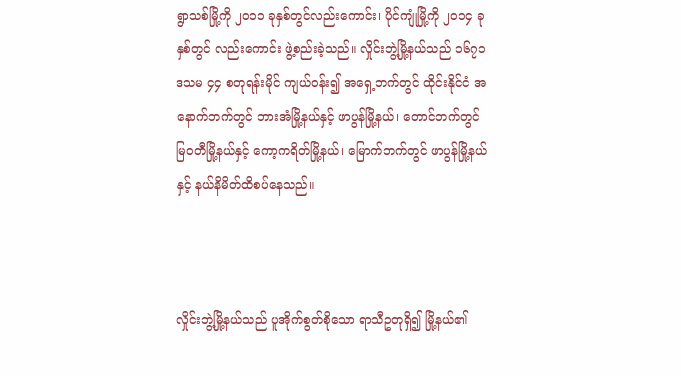ရွာသစ်မြို့ကို ၂၀၁၁ ခုနှစ်တွင်လည်းကောင်း၊ ပိုင်ကျုံမြို့ကို ၂၀၁၄ ခုနှစ်တွင် လည်းကောင်း ဖွဲ့စည်းခဲ့သည်။ လှိုင်းဘွဲ့မြို့နယ်သည် ၁၆၇၁ ဒသမ ၄၄ စတုရန်းမိုင် ကျယ်ဝန်း၍ အရှေ့ဘက်တွင် ထိုင်းနိုင်ငံ အနောက်ဘက်တွင် ဘားအံမြို့နယ်နှင့် ဖာပွန်မြို့နယ်၊ တောင်ဘက်တွင် မြဝတီမြို့နယ်နှင့် ကော့ကရိတ်မြို့နယ်၊ မြောက်ဘက်တွင် ဖာပွန်မြို့နယ်နှင့် နယ်နိမိတ်ထိစပ်နေသည်။



လှိုင်းဘွဲ့မြို့နယ်သည် ပူအိုက်စွတ်စိုသော ရာသီဥတုရှိ၍ မြို့နယ်၏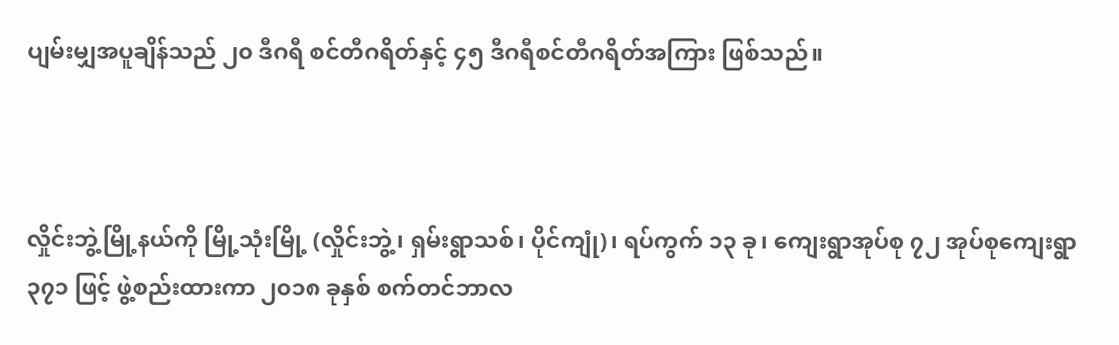ပျမ်းမျှအပူချိန်သည် ၂၀ ဒီဂရီ စင်တီဂရိတ်နှင့် ၄၅ ဒီဂရီစင်တီဂရိတ်အကြား ဖြစ်သည်။



လှိုင်းဘွဲ့မြို့နယ်ကို မြို့သုံးမြို့ (လှိုင်းဘွဲ့၊ ရှမ်းရွာသစ်၊ ပိုင်ကျုံ)၊ ရပ်ကွက် ၁၃ ခု၊ ကျေးရွာအုပ်စု ၇၂ အုပ်စုကျေးရွာ ၃၇၁ ဖြင့် ဖွဲ့စည်းထားကာ ၂၀၁၈ ခုနှစ် စက်တင်ဘာလ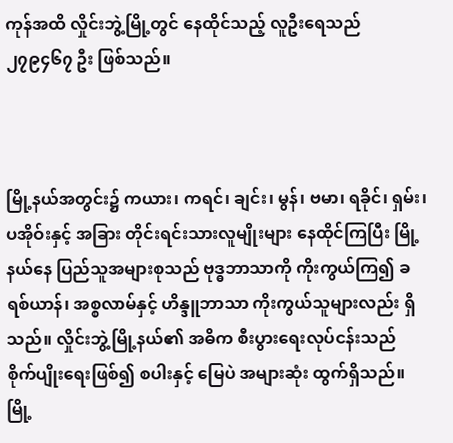ကုန်အထိ လှိုင်းဘွဲ့မြို့တွင် နေထိုင်သည့် လူဦးရေသည် ၂၇၉၄၆၇ ဦး ဖြစ်သည်။



မြို့နယ်အတွင်း၌ ကယား၊ ကရင်၊ ချင်း၊ မွန်၊ ဗမာ၊ ရခိုင်၊ ရှမ်း၊ ပအိုဝ်းနှင့် အခြား တိုင်းရင်းသားလူမျိုးများ နေထိုင်ကြပြီး မြို့နယ်နေ ပြည်သူအများစုသည် ဗုဒ္ဓဘာသာကို ကိုးကွယ်ကြ၍ ခရစ်ယာန်၊ အစ္စလာမ်နှင့် ဟိန္ဒူဘာသာ ကိုးကွယ်သူများလည်း ရှိသည်။ လှိုင်းဘွဲ့မြို့နယ်၏ အဓိက စီးပွားရေးလုပ်ငန်းသည် စိုက်ပျိုးရေးဖြစ်၍ စပါးနှင့် မြေပဲ အများဆုံး ထွက်ရှိသည်။ မြို့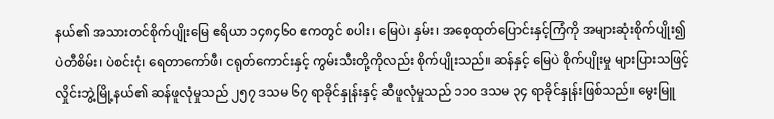နယ်၏ အသားတင်စိုက်ပျိုးမြေ ဧရိယာ ၁၄၈၄၆၀ ဧကတွင် စပါး၊ မြေပဲ၊ နှမ်း၊ အစေ့ထုတ်ပြောင်းနှင့်ကြံကို အများဆုံးစိုက်ပျိုး၍ ပဲတီစိမ်း၊ ပဲစင်းငုံ၊ ရေတာကော်ဖီ၊ ငရုတ်ကောင်းနှင့် ကွမ်းသီးတို့ကိုလည်း စိုက်ပျိုးသည်။ ဆန်နှင့် မြေပဲ စိုက်ပျိုးမှု များပြားသဖြင့် လှိုင်းဘွဲ့မြို့နယ်၏ ဆန်ဖူလုံမှုသည် ၂၅၇ ဒသမ ၆၇ ရာခိုင်နှုန်းနှင့် ဆီဖူလုံမှုသည် ၁၁၀ ဒသမ ၃၄ ရာခိုင်နှုန်းဖြစ်သည်။ မွေးမြူ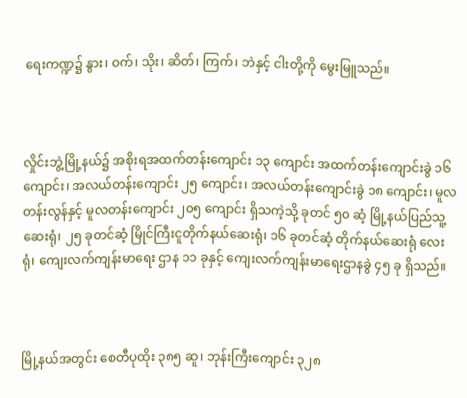ရေးကဏ္ဍ၌ နွား၊ ဝက်၊ သိုး၊ ဆိတ်၊ ကြက်၊ ဘဲနှင့် ငါးတို့ကို မွေးမြူသည်။



လှိုင်းဘွဲ့မြို့နယ်၌ အစိုးရအထက်တန်းကျောင်း ၁၃ ကျောင်း အထက်တန်းကျောင်းခွဲ ၁၆ ကျောင်း၊ အလယ်တန်းကျောင်း ၂၅ ကျောင်း၊ အလယ်တန်းကျောင်းခွဲ ၁၈ ကျောင်း၊ မူလတန်းလွန်နှင့် မူလတန်းကျောင်း ၂၀၅ ကျောင်း ရှိသကဲ့သို့ ခုတင် ၅၀ ဆံ့ မြို့နယ်ပြည်သူ့ဆေးရုံ၊ ၂၅ ခုတင်ဆံ့ မြိုင်ကြီးငူတိုက်နယ်ဆေးရုံ၊ ၁၆ ခုတင်ဆံ့ တိုက်နယ်ဆေးရုံ လေးရုံ၊ ကျေးလက်ကျန်းမာရေး ဌာန ၁၁ ခုနှင့် ကျေးလက်ကျန်းမာရေးဌာနခွဲ ၄၅ ခု ရှိသည်။



မြို့နယ်အတွင်း စေတီပုထိုး ၃၈၅ ဆူ၊ ဘုန်းကြီးကျောင်း ၃၂၈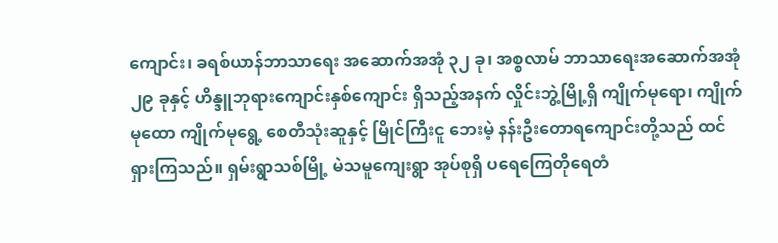ကျောင်း၊ ခရစ်ယာန်ဘာသာရေး အဆောက်အအုံ ၃၂ ခု၊ အစ္စလာမ် ဘာသာရေးအဆောက်အအုံ ၂၉ ခုနှင့် ဟိန္ဒူဘုရားကျောင်းနှစ်ကျောင်း ရှိသည့်အနက် လှိုင်းဘွဲ့မြို့ရှိ ကျိုက်မုရော၊ ကျိုက်မုထော ကျိုက်မုရွေ့ စေတီသုံးဆူနှင့် မြိုင်ကြီးငူ ဘေးမဲ့ နန်းဦးတောရကျောင်းတို့သည် ထင်ရှားကြသည်။ ရှမ်းရွာသစ်မြို့ မဲသမူကျေးရွာ အုပ်စုရှိ ပရေကြေတိုရေတံ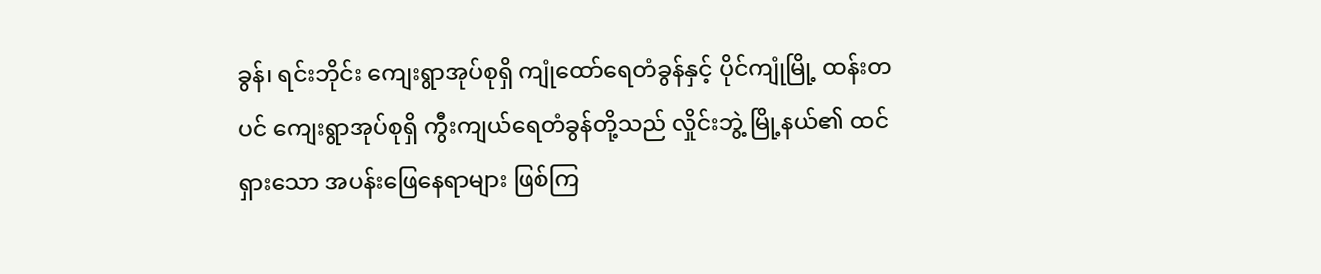ခွန်၊ ရင်းဘိုင်း ကျေးရွာအုပ်စုရှိ ကျုံထော်ရေတံခွန်နှင့် ပိုင်ကျုံမြို့ ထန်းတပင် ကျေးရွာအုပ်စုရှိ ကွီးကျယ်ရေတံခွန်တို့သည် လှိုင်းဘွဲ့ မြို့နယ်၏ ထင်ရှားသော အပန်းဖြေနေရာများ ဖြစ်ကြ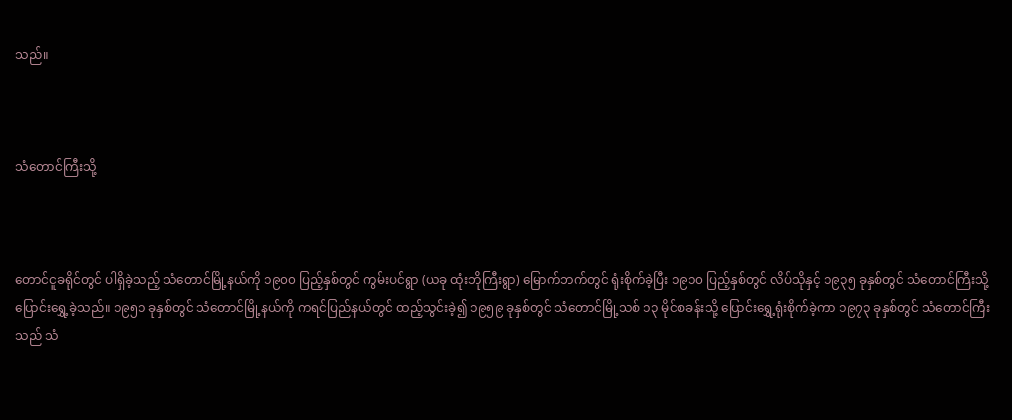သည်။



သံတောင်ကြီးသို့



တောင်ငူခရိုင်တွင် ပါရှိခဲ့သည့် သံတောင်မြို့နယ်ကို ၁၉၀၀ ပြည့်နှစ်တွင် ကွမ်းပင်ရွာ (ယခု ထုံးဘိုကြီးရွာ) မြောက်ဘက်တွင် ရုံးစိုက်ခဲ့ပြီး ၁၉၁၀ ပြည့်နှစ်တွင် လိပ်သိုနှင့် ၁၉၃၅ ခုနှစ်တွင် သံတောင်ကြီးသို့ ပြောင်းရွှေ့ခဲ့သည်။ ၁၉၅၁ ခုနှစ်တွင် သံတောင်မြို့နယ်ကို ကရင်ပြည်နယ်တွင် ထည့်သွင်းခဲ့၍ ၁၉၅၉ ခုနှစ်တွင် သံတောင်မြို့သစ် ၁၃ မိုင်စခန်းသို့ ပြောင်းရွှေ့ရုံးစိုက်ခဲ့ကာ ၁၉၇၃ ခုနှစ်တွင် သံတောင်ကြီးသည် သံ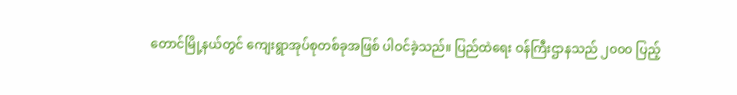တောင်မြို့နယ်တွင် ကျေးရွာအုပ်စုတစ်ခုအဖြစ် ပါဝင်ခဲ့သည်။ ပြည်ထဲရေး ဝန်ကြီးဌာနသည် ၂၀၀၀ ပြည့်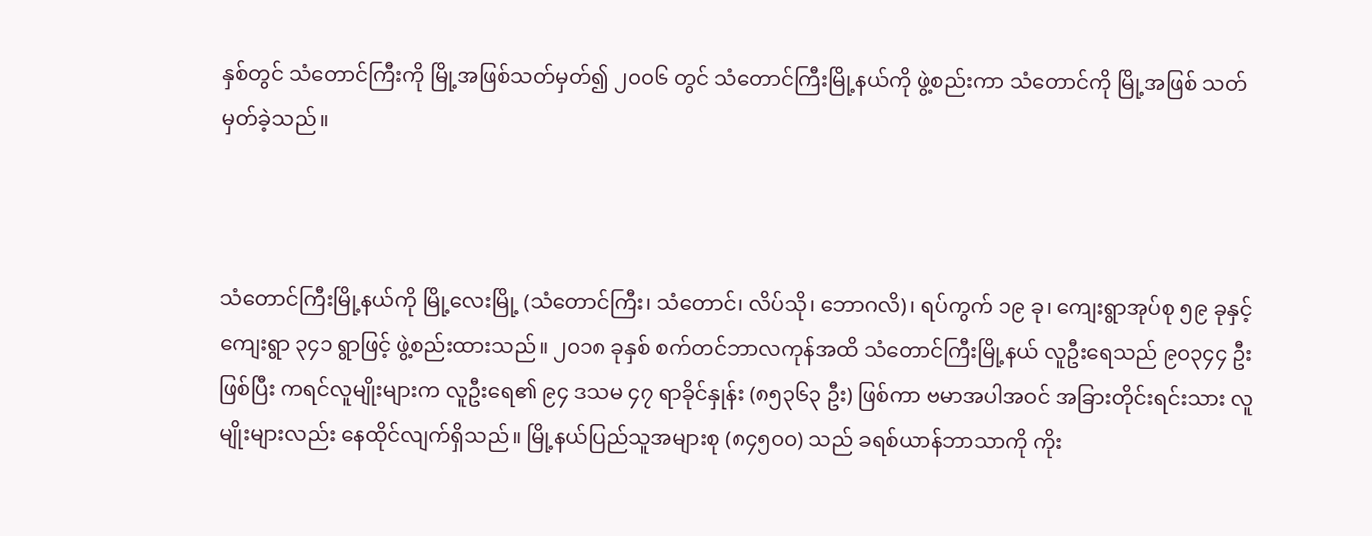နှစ်တွင် သံတောင်ကြီးကို မြို့အဖြစ်သတ်မှတ်၍ ၂၀၀၆ တွင် သံတောင်ကြီးမြို့နယ်ကို ဖွဲ့စည်းကာ သံတောင်ကို မြို့အဖြစ် သတ်မှတ်ခဲ့သည်။



သံတောင်ကြီးမြို့နယ်ကို မြို့လေးမြို့ (သံတောင်ကြီး၊ သံတောင်၊ လိပ်သို၊ ဘောဂလိ)၊ ရပ်ကွက် ၁၉ ခု၊ ကျေးရွာအုပ်စု ၅၉ ခုနှင့် ကျေးရွာ ၃၄၁ ရွာဖြင့် ဖွဲ့စည်းထားသည်။ ၂၀၁၈ ခုနှစ် စက်တင်ဘာလကုန်အထိ သံတောင်ကြီးမြို့နယ် လူဦးရေသည် ၉၀၃၄၄ ဦးဖြစ်ပြီး ကရင်လူမျိုးများက လူဦးရေ၏ ၉၄ ဒသမ ၄၇ ရာခိုင်နှုန်း (၈၅၃၆၃ ဦး) ဖြစ်ကာ ဗမာအပါအဝင် အခြားတိုင်းရင်းသား လူမျိုးများလည်း နေထိုင်လျက်ရှိသည်။ မြို့နယ်ပြည်သူအများစု (၈၄၅၀၀) သည် ခရစ်ယာန်ဘာသာကို ကိုး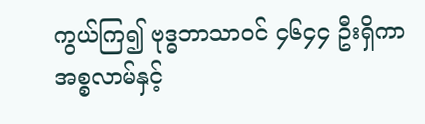ကွယ်ကြ၍ ဗုဒ္ဓဘာသာဝင် ၄၆၄၄ ဦးရှိကာ အစ္စလာမ်နှင့်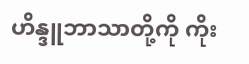ဟိန္ဒူဘာသာတို့ကို ကိုး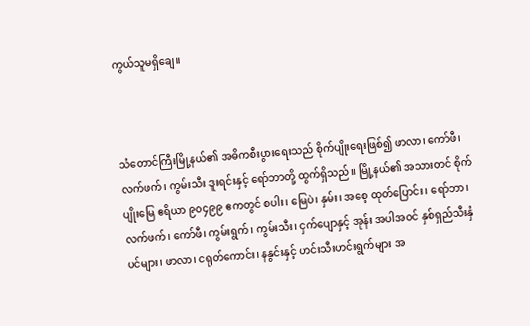ကွယ်သူမရှိချေ။



သံတောင်ကြီးမြို့နယ်၏ အဓိကစီးပွားရေးသည် စိုက်ပျိုးရေးဖြစ်၍ ဖာလာ၊ ကော်ဖီ၊ လက်ဖက်၊ ကွမ်းသီး ဒူးရင်းနှင့် ရော်ဘာတို့ ထွက်ရှိသည်။ မြို့နယ်၏ အသားတင် စိုက်ပျိုးမြေ ဧရိယာ ၉၀၄၉၉ ဧကတွင် စပါး၊ မြေပဲ၊ နှမ်း၊ အစေ့ ထုတ်ပြောင်း၊ ရော်ဘာ၊ လက်ဖက်၊ ကော်ဖီ၊ ကွမ်းရွက်၊ ကွမ်းသီး၊ ငှက်ပျောနှင့် အုန်း အပါအဝင် နှစ်ရှည်သီးနှံပင်များ၊ ဖာလာ၊ ငရုတ်ကောင်း၊ နနွင်းနှင့် ဟင်းသီးဟင်းရွက်များ အ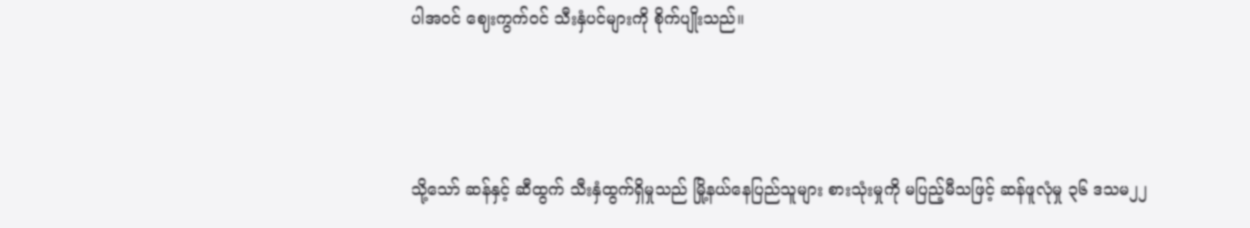ပါအဝင် ဈေးကွက်ဝင် သီးနှံပင်များကို စိုက်ပျိုးသည်။



သို့သော် ဆန်နှင့် ဆီထွက် သီးနှံထွက်ရှိမှုသည် မြို့နယ်နေပြည်သူများ စားသုံးမှုကို မပြည့်မီသဖြင့် ဆန်ဖူလုံမှု ၃၆ ဒသမ၂၂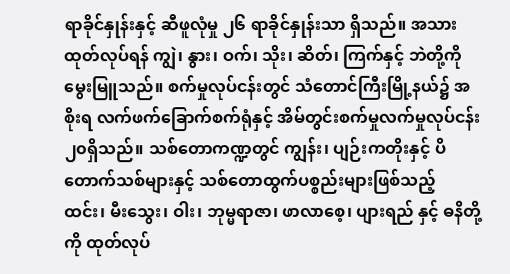ရာခိုင်နှုန်းနှင့် ဆီဖူလုံမှု ၂၆ ရာခိုင်နှုန်းသာ ရှိသည်။ အသားထုတ်လုပ်ရန် ကျွဲ၊ နွား၊ ဝက်၊ သိုး၊ ဆိတ်၊ ကြက်နှင့် ဘဲတို့ကို မွေးမြူသည်။ စက်မှုလုပ်ငန်းတွင် သံတောင်ကြီးမြို့နယ်၌ အစိုးရ လက်ဖက်ခြောက်စက်ရုံနှင့် အိမ်တွင်းစက်မှုလက်မှုလုပ်ငန်း ၂၀ရှိသည်။ သစ်တောကဏ္ဍတွင် ကျွန်း၊ ပျဉ်းကတိုးနှင့် ပိတောက်သစ်များနှင့် သစ်တောထွက်ပစ္စည်းများဖြစ်သည့် ထင်း၊ မီးသွေး၊ ဝါး၊ ဘုမ္မရာဇာ၊ ဖာလာစေ့၊ ပျားရည် နှင့် ဓနိတို့ကို ထုတ်လုပ်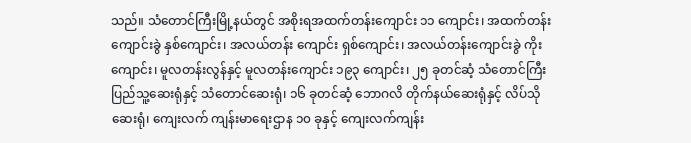သည်။ သံတောင်ကြီးမြို့နယ်တွင် အစိုးရအထက်တန်းကျောင်း ၁၁ ကျောင်း၊ အထက်တန်းကျောင်းခွဲ နှစ်ကျောင်း၊ အလယ်တန်း ကျောင်း ရှစ်ကျောင်း၊ အလယ်တန်းကျောင်းခွဲ ကိုးကျောင်း၊ မူလတန်းလွန်နှင့် မူလတန်းကျောင်း ၁၉၃ ကျောင်း၊ ၂၅ ခုတင်ဆံ့ သံတောင်ကြီးပြည်သူ့ဆေးရုံနှင့် သံတောင်ဆေးရုံ၊ ၁၆ ခုတင်ဆံ့ ဘောဂလိ တိုက်နယ်ဆေးရုံနှင့် လိပ်သိုဆေးရုံ၊ ကျေးလက် ကျန်းမာရေးဌာန ၁၀ ခုနှင့် ကျေးလက်ကျန်း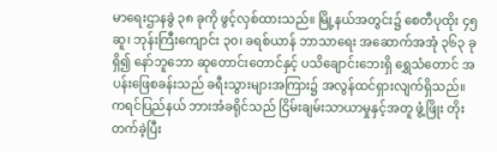မာရေးဌာနခွဲ ၃၈ ခုကို ဖွင့်လှစ်ထားသည်။ မြို့နယ်အတွင်း၌ စေတီပုထိုး ၄၅ ဆူ၊ ဘုန်းကြီးကျောင်း ၃၀၊ ခရစ်ယာန် ဘာသာရေး အဆောက်အအုံ ၃၆၃ ခုရှိ၍ နော်ဘူဘော ဆုတောင်းတောင်နှင့် ပသိချောင်းဘေးရှိ ရွှေသံတောင် အပန်းဖြေစခန်းသည် ခရီးသွားများအကြား၌ အလွန်ထင်ရှားလျက်ရှိသည်။ ကရင်ပြည်နယ် ဘားအံခရိုင်သည် ငြိမ်းချမ်းသာယာမှုနှင့်အတူ ဖွံ့ဖြိုး တိုးတက်ခဲ့ပြီး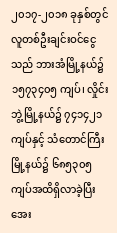၂၀၁၇-၂၀၁၈ ခုနှစ်တွင် လူတစ်ဦးချင်းဝင်ငွေသည် ဘားအံမြို့နယ်၌ ၁၅၇၃၄၀၅ ကျပ်၊ လှိုင်းဘွဲ့မြို့နယ်၌ ၇၄၁၄၂၁ ကျပ်နှင့် သံတောင်ကြီးမြို့နယ်၌ ၆၈၅၃၀၅ ကျပ်အထိရှိလာခဲ့ပြီး အေး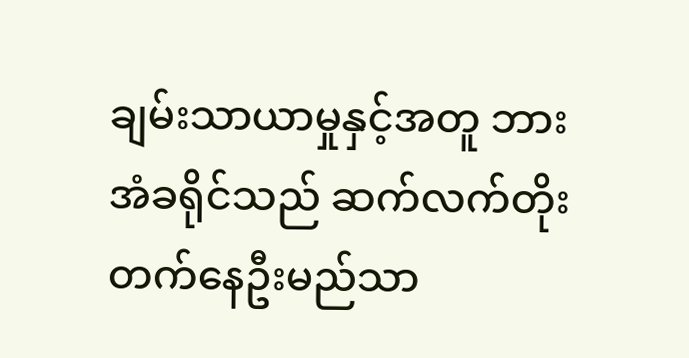ချမ်းသာယာမှုနှင့်အတူ ဘားအံခရိုင်သည် ဆက်လက်တိုးတက်နေဦးမည်သာ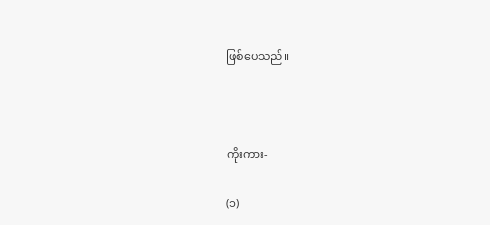ဖြစ်ပေသည်။



ကိုးကား-

(၁)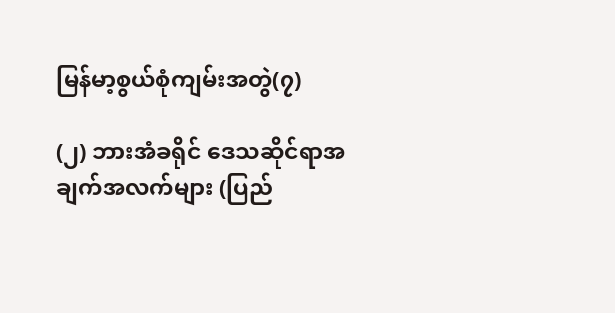မြန်မာ့စွယ်စုံကျမ်းအတွဲ(၇)

(၂) ဘားအံခရိုင် ဒေသဆိုင်ရာအချက်အလက်များ (ပြည်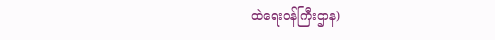ထဲရေးဝန်ကြီးဌာန)